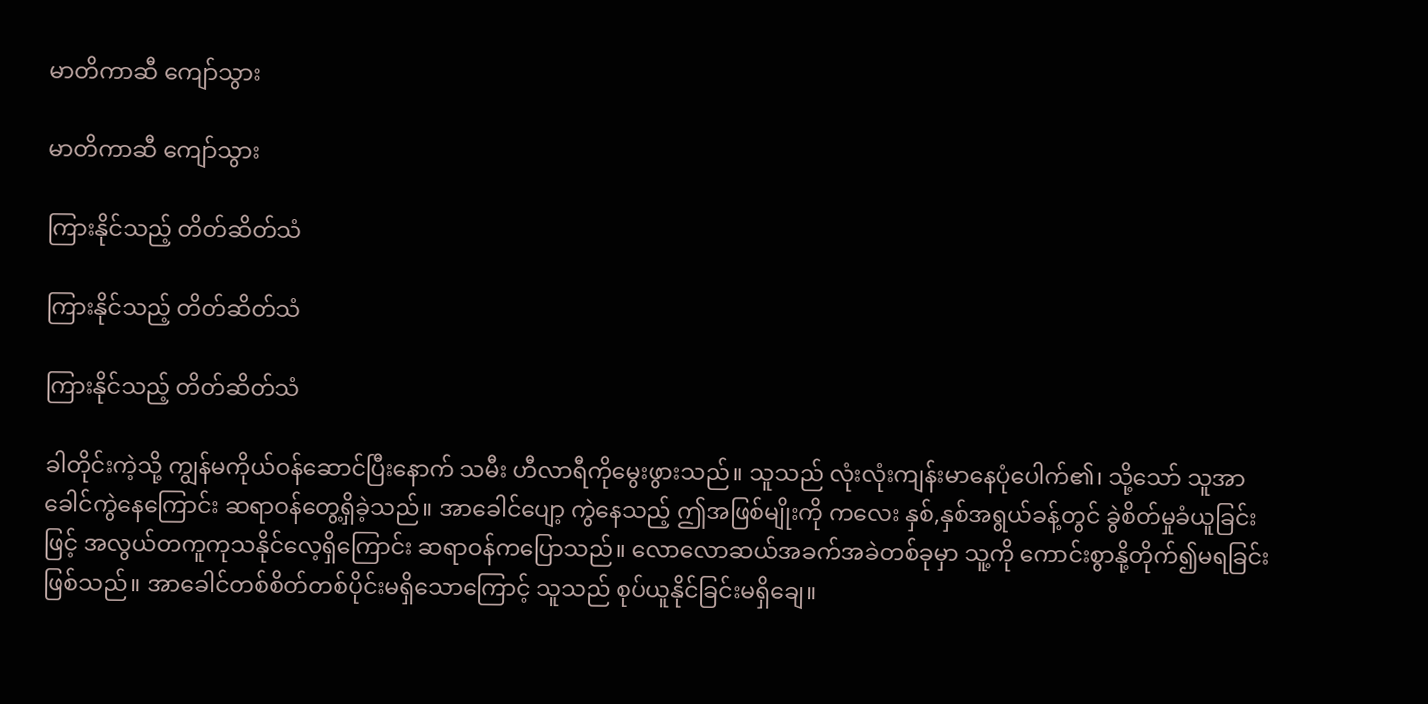မာတိကာဆီ ကျော်သွား

မာတိကာဆီ ကျော်သွား

ကြားနိုင်သည့် တိတ်ဆိတ်သံ

ကြားနိုင်သည့် တိတ်ဆိတ်သံ

ကြားနိုင်သည့် တိတ်ဆိတ်သံ

ခါတိုင်းကဲ့သို့ ကျွန်မကိုယ်ဝန်ဆောင်ပြီးနောက် သမီး ဟီလာရီကိုမွေးဖွားသည်။ သူသည် လုံးလုံးကျန်းမာနေပုံပေါက်၏၊ သို့သော် သူအာခေါင်ကွဲနေကြောင်း ဆရာဝန်တွေ့ရှိခဲ့သည်။ အာခေါင်ပျော့ ကွဲနေသည့် ဤအဖြစ်မျိုးကို ကလေး နှစ်,နှစ်အရွယ်ခန့်တွင် ခွဲစိတ်မှုခံယူခြင်းဖြင့် အလွယ်တကူကုသနိုင်လေ့ရှိကြောင်း ဆရာဝန်ကပြောသည်။ လောလောဆယ်အခက်အခဲတစ်ခုမှာ သူ့ကို ကောင်းစွာနို့တိုက်၍မရခြင်းဖြစ်သည်။ အာခေါင်တစ်စိတ်တစ်ပိုင်းမရှိသောကြောင့် သူသည် စုပ်ယူနိုင်ခြင်းမရှိချေ။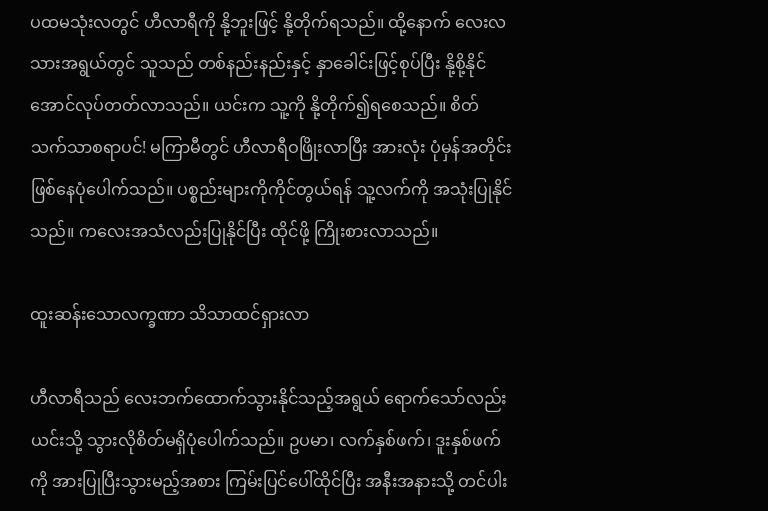ပထမသုံးလတွင် ဟီလာရီကို နို့ဘူးဖြင့် နို့တိုက်ရသည်။ ထို့နောက် လေးလသားအရွယ်တွင် သူသည် တစ်နည်းနည်းနှင့် နှာခေါင်းဖြင့်စုပ်ပြီး နို့စို့နိုင်အောင်လုပ်တတ်လာသည်။ ယင်းက သူ့ကို နို့တိုက်၍ရစေသည်။ စိတ်သက်သာစရာပင်! မကြာမီတွင် ဟီလာရီဝဖြိုးလာပြီး အားလုံး ပုံမှန်အတိုင်းဖြစ်နေပုံပေါက်သည်။ ပစ္စည်းများကိုကိုင်တွယ်ရန် သူ့လက်ကို အသုံးပြုနိုင်သည်။ ကလေးအသံလည်းပြုနိုင်ပြီး ထိုင်ဖို့ ကြိုးစားလာသည်။

ထူးဆန်းသောလက္ခဏာ သိသာထင်ရှားလာ

ဟီလာရီသည် လေးဘက်ထောက်သွားနိုင်သည့်အရွယ် ရောက်သော်လည်း ယင်းသို့ သွားလိုစိတ်မရှိပုံပေါက်သည်။ ဥပမာ၊ လက်နှစ်ဖက်၊ ဒူးနှစ်ဖက်ကို အားပြုပြီးသွားမည့်အစား ကြမ်းပြင်ပေါ်ထိုင်ပြီး အနီးအနားသို့ တင်ပါး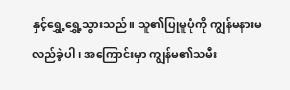နှင့်ရွှေ့ရွှေ့သွားသည်။ သူ၏ပြုမူပုံကို ကျွန်မနားမလည်ခဲ့ပါ၊ အကြောင်းမှာ ကျွန်မ၏သမီး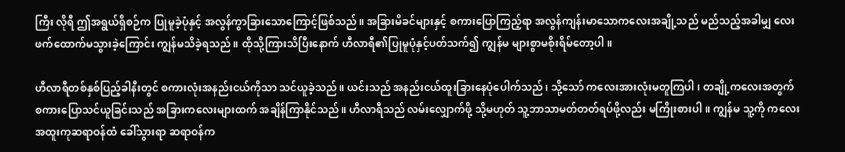ကြီး လိုရီ ဤအရွယ်ရှိစဉ်က ပြုမူခဲ့ပုံနှင့် အလွန်ကွာခြားသောကြောင့်ဖြစ်သည်။ အခြားမိခင်များနှင့် စကားပြောကြည့်ရာ အလွန်ကျန်းမာသောကလေးအချို့သည် မည်သည့်အခါမျှ လေးဖက်ထောက်မသွားခဲ့ကြောင်း ကျွန်မသိခဲ့ရသည်။ ထိုသို့ကြားသိပြီးနောက် ဟီလာရီ၏ပြုမူပုံနှင့်ပတ်သက်၍ ကျွန်မ များစွာမစိုးရိမ်တော့ပါ။

ဟီလာရီတစ်နှစ်ပြည့်ခါနီးတွင် စကားလုံးအနည်းငယ်ကိုသာ သင်ယူခဲ့သည်။ ယင်းသည် အနည်းငယ်ထူးခြားနေပုံပေါက်သည်၊ သို့သော် ကလေးအားလုံးမတူကြပါ၊ တချို့ကလေးအတွက် စကားပြောသင်ယူခြင်းသည် အခြားကလေးများထက် အချိန်ကြာနိုင်သည်။ ဟီလာရီသည် လမ်းလျှောက်ဖို့ သို့မဟုတ် သူ့ဘာသာမတ်တတ်ရပ်ဖို့လည်း မကြိုးစားပါ။ ကျွန်မ သူ့ကို ကလေးအထူးကုဆရာဝန်ထံ ခေါ်သွားရာ ဆရာဝန်က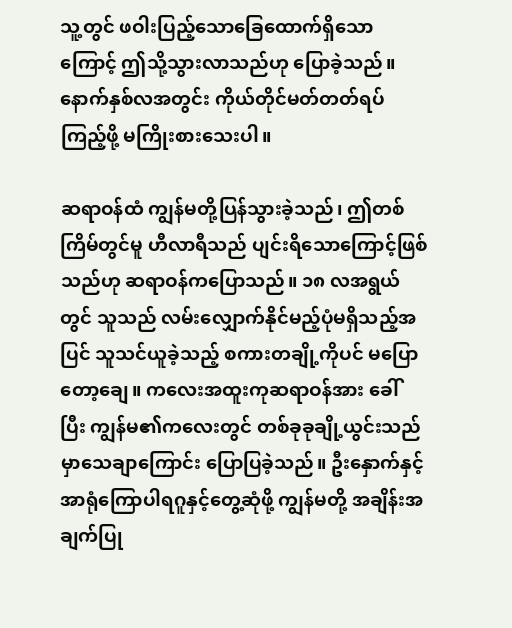သူ့တွင် ဖဝါးပြည့်သောခြေထောက်ရှိသောကြောင့် ဤသို့သွားလာသည်ဟု ပြောခဲ့သည်။ နောက်နှစ်လအတွင်း ကိုယ်တိုင်မတ်တတ်ရပ်ကြည့်ဖို့ မကြိုးစားသေးပါ။

ဆရာဝန်ထံ ကျွန်မတို့ပြန်သွားခဲ့သည်၊ ဤတစ်ကြိမ်တွင်မူ ဟီလာရီသည် ပျင်းရိသောကြောင့်ဖြစ်သည်ဟု ဆရာဝန်ကပြောသည်။ ၁၈ လအရွယ်တွင် သူသည် လမ်းလျှောက်နိုင်မည့်ပုံမရှိသည့်အပြင် သူသင်ယူခဲ့သည့် စကားတချို့ကိုပင် မပြောတော့ချေ။ ကလေးအထူးကုဆရာဝန်အား ခေါ်ပြီး ကျွန်မ၏ကလေးတွင် တစ်ခုခုချို့ယွင်းသည်မှာသေချာကြောင်း ပြောပြခဲ့သည်။ ဦးနှောက်နှင့် အာရုံကြောပါရဂူနှင့်တွေ့ဆုံဖို့ ကျွန်မတို့ အချိန်းအချက်ပြု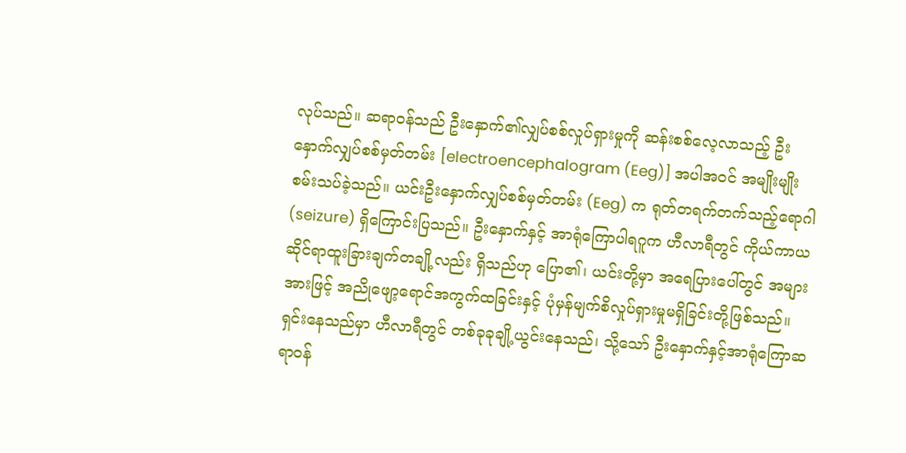လုပ်သည်။ ဆရာဝန်သည် ဦးနှောက်၏လျှပ်စစ်လှုပ်ရှားမှုကို ဆန်းစစ်လေ့လာသည့် ဦးနှောက်လျှပ်စစ်မှတ်တမ်း [electroencephalogram (Eeg)] အပါအဝင် အမျိုးမျိုးစမ်းသပ်ခဲ့သည်။ ယင်းဦးနှောက်လျှပ်စစ်မှတ်တမ်း (Eeg) က ရုတ်တရက်တက်သည့်ရောဂါ (seizure) ရှိကြောင်းပြသည်။ ဦးနှောက်နှင့် အာရုံကြောပါရဂူက ဟီလာရီတွင် ကိုယ်ကာယဆိုင်ရာထူးခြားချက်တချို့လည်း ရှိသည်ဟု ပြော၏၊ ယင်းတို့မှာ အရေပြားပေါ်တွင် အများအားဖြင့် အညိုဖျော့ရောင်အကွက်ထခြင်းနှင့် ပုံမှန်မျက်စိလှုပ်ရှားမှုမရှိခြင်းတို့ဖြစ်သည်။ ရှင်းနေသည်မှာ ဟီလာရီတွင် တစ်ခုခုချို့ယွင်းနေသည်၊ သို့သော် ဦးနှောက်နှင့်အာရုံကြောဆရာဝန်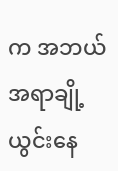က အဘယ်အရာချို့ယွင်းနေ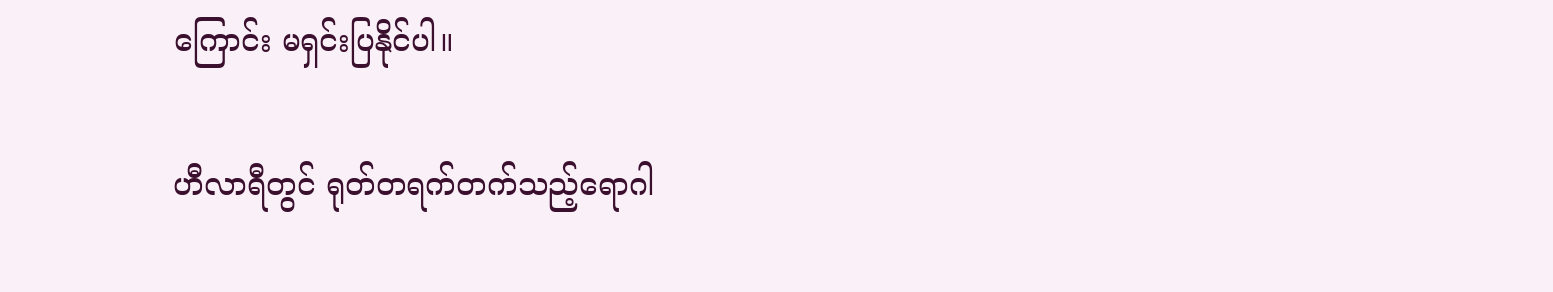ကြောင်း မရှင်းပြနိုင်ပါ။

ဟီလာရီတွင် ရုတ်တရက်တက်သည့်ရောဂါ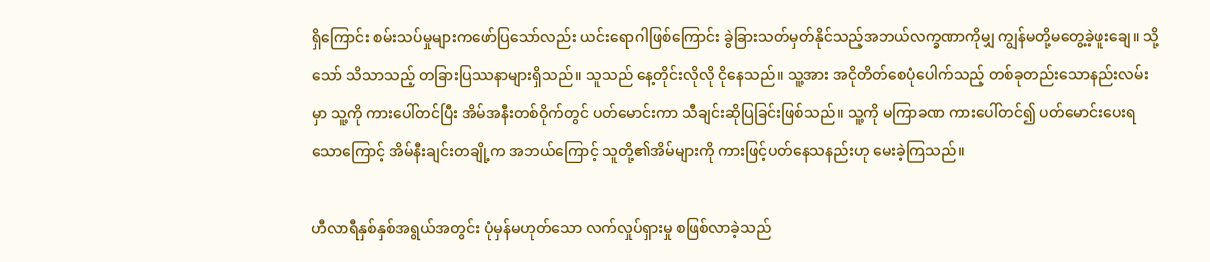ရှိကြောင်း စမ်းသပ်မှုများကဖော်ပြသော်လည်း ယင်းရောဂါဖြစ်ကြောင်း ခွဲခြားသတ်မှတ်နိုင်သည့်အဘယ်လက္ခဏာကိုမျှ ကျွန်မတို့မတွေ့ခဲ့ဖူးချေ။ သို့သော် သိသာသည့် တခြားပြဿနာများရှိသည်။ သူသည် နေ့တိုင်းလိုလို ငိုနေသည်။ သူ့အား အငိုတိတ်စေပုံပေါက်သည့် တစ်ခုတည်းသောနည်းလမ်းမှာ သူ့ကို ကားပေါ်တင်ပြီး အိမ်အနီးတစ်ဝိုက်တွင် ပတ်မောင်းကာ သီချင်းဆိုပြခြင်းဖြစ်သည်။ သူ့ကို မကြာခဏ ကားပေါ်တင်၍ ပတ်မောင်းပေးရသောကြောင့် အိမ်နီးချင်းတချို့က အဘယ်ကြောင့် သူတို့၏အိမ်များကို ကားဖြင့်ပတ်နေသနည်းဟု မေးခဲ့ကြသည်။

ဟီလာရီနှစ်နှစ်အရွယ်အတွင်း ပုံမှန်မဟုတ်သော လက်လှုပ်ရှားမှု စဖြစ်လာခဲ့သည်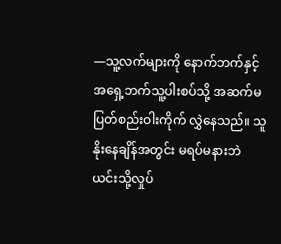—သူ့လက်များကို နောက်ဘက်နှင့် အရှေ့ဘက်သူ့ပါးစပ်သို့ အဆက်မပြတ်စည်းဝါးကိုက် လွှဲနေသည်။ သူနိုးနေချိန်အတွင်း မရပ်မနားဘဲ ယင်းသို့လှုပ်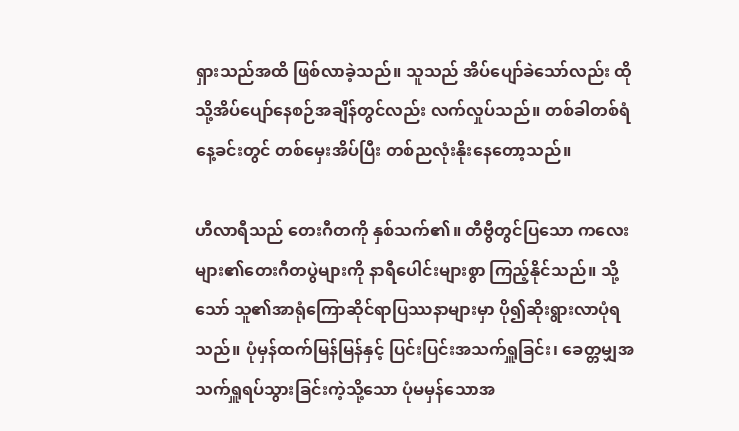ရှားသည်အထိ ဖြစ်လာခဲ့သည်။ သူသည် အိပ်ပျော်ခဲသော်လည်း ထိုသို့အိပ်ပျော်နေစဉ်အချိန်တွင်လည်း လက်လှုပ်သည်။ တစ်ခါတစ်ရံ နေ့ခင်းတွင် တစ်မှေးအိပ်ပြီး တစ်ညလုံးနိုးနေတော့သည်။

ဟီလာရီသည် တေးဂီတကို နှစ်သက်၏။ တီဗွီတွင်ပြသော ကလေးများ၏တေးဂီတပွဲများကို နာရီပေါင်းများစွာ ကြည့်နိုင်သည်။ သို့သော် သူ၏အာရုံကြောဆိုင်ရာပြဿနာများမှာ ပို၍ဆိုးရွားလာပုံရသည်။ ပုံမှန်ထက်မြန်မြန်နှင့် ပြင်းပြင်းအသက်ရှူခြင်း၊ ခေတ္တမျှအသက်ရှူရပ်သွားခြင်းကဲ့သို့သော ပုံမမှန်သောအ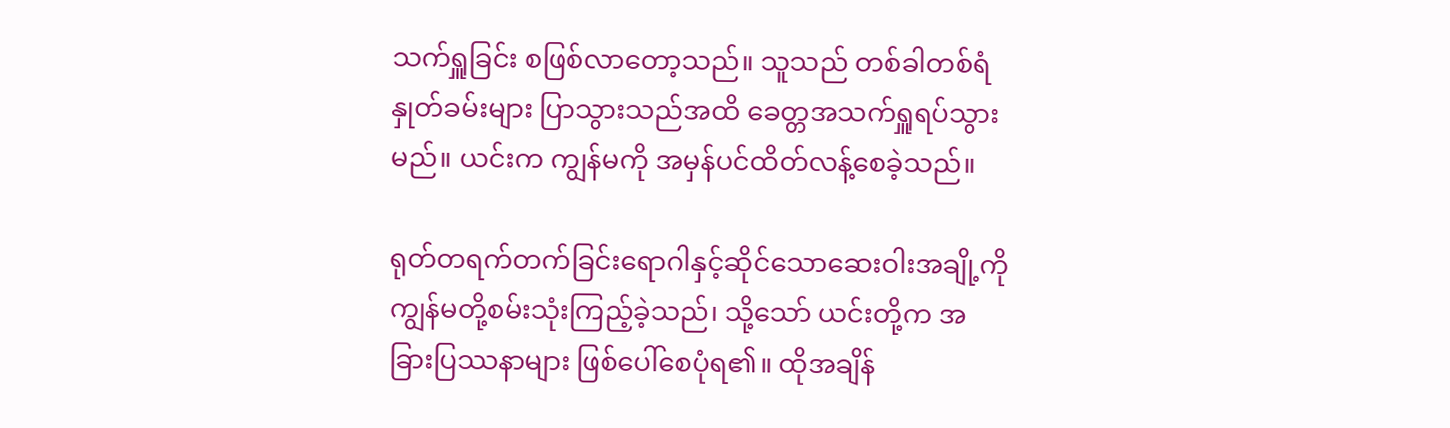သက်ရှူခြင်း စဖြစ်လာတော့သည်။ သူသည် တစ်ခါတစ်ရံ နှုတ်ခမ်းများ ပြာသွားသည်အထိ ခေတ္တအသက်ရှူရပ်သွားမည်။ ယင်းက ကျွန်မကို အမှန်ပင်ထိတ်လန့်စေခဲ့သည်။

ရုတ်တရက်တက်ခြင်းရောဂါနှင့်ဆိုင်သောဆေးဝါးအချို့ကို ကျွန်မတို့စမ်းသုံးကြည့်ခဲ့သည်၊ သို့သော် ယင်းတို့က အခြားပြဿနာများ ဖြစ်ပေါ်စေပုံရ၏။ ထိုအချိန်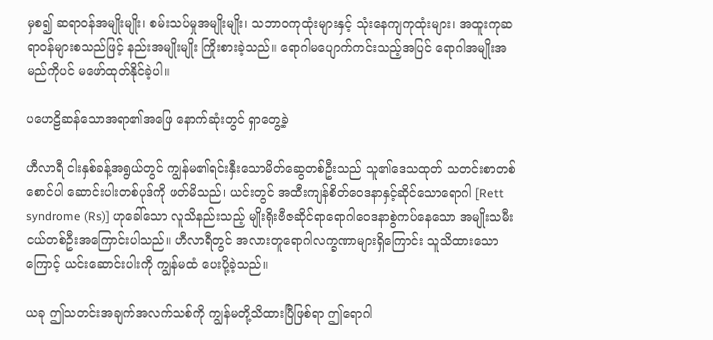မှစ၍ ဆရာဝန်အမျိုးမျိုး၊ စမ်းသပ်မှုအမျိုးမျိုး၊ သဘာဝကုထုံးများနှင့် သုံးနေကျကုထုံးများ၊ အထူးကုဆရာဝန်များစသည်ဖြင့် နည်းအမျိုးမျိုး ကြိုးစားခဲ့သည်။ ရောဂါမပျောက်ကင်းသည့်အပြင် ရောဂါအမျိုးအမည်ကိုပင် မဖော်ထုတ်နိုင်ခဲ့ပါ။

ပဟေဠိဆန်သောအရာ၏အဖြေ နောက်ဆုံးတွင် ရှာတွေ့ခဲ့

ဟီလာရီ ငါးနှစ်ခန့်အရွယ်တွင် ကျွန်မ၏ရင်းနှီးသောမိတ်ဆွေတစ်ဦးသည် သူ၏ဒေသထုတ် သတင်းစာတစ်စောင်ပါ ဆောင်းပါးတစ်ပုဒ်ကို ဖတ်မိသည်၊ ယင်းတွင် အထီးကျန်စိတ်ဝေဒနာနှင့်ဆိုင်သောရောဂါ [Rett syndrome (Rs)] ဟုခေါ်သော လူသိနည်းသည့် မျိုးရိုးဗီဇဆိုင်ရာရောဂါဝေဒနာစွဲကပ်နေသော အမျိုးသမီးငယ်တစ်ဦးအကြောင်းပါသည်။ ဟီလာရီတွင် အလားတူရောဂါလက္ခဏာများရှိကြောင်း သူသိထားသောကြောင့် ယင်းဆောင်းပါးကို ကျွန်မထံ ပေးပို့ခဲ့သည်။

ယခု ဤသတင်းအချက်အလက်သစ်ကို ကျွန်မတို့သိထားပြီဖြစ်ရာ ဤရောဂါ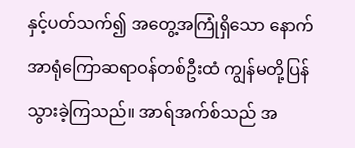နှင့်ပတ်သက်၍ အတွေ့အကြုံရှိသော နောက်အာရုံကြောဆရာဝန်တစ်ဦးထံ ကျွန်မတို့ပြန်သွားခဲ့ကြသည်။ အာရ်အက်စ်သည် အ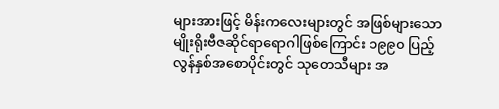များအားဖြင့် မိန်းကလေးများတွင် အဖြစ်များသော မျိုးရိုးဗီဇဆိုင်ရာရောဂါဖြစ်ကြောင်း ၁၉၉၀ ပြည့်လွန်နှစ်အစောပိုင်းတွင် သုတေသီများ အ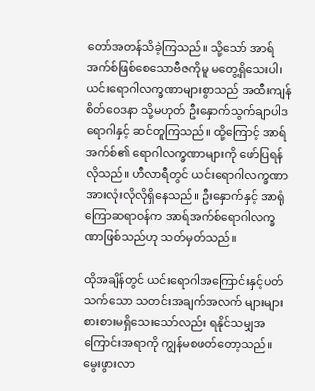တော်အတန်သိခဲ့ကြသည်။ သို့သော် အာရ်အက်စ်ဖြစ်စေသောဗီဇကိုမူ မတွေ့ရှိသေးပါ၊ ယင်းရောဂါလက္ခဏာများစွာသည် အထီးကျန်စိတ်ဝေဒနာ သို့မဟုတ် ဦးနှောက်သွက်ချာပါဒရောဂါနှင့် ဆင်တူကြသည်။ ထို့ကြောင့် အာရ်အက်စ်၏ ရောဂါလက္ခဏာများကို ဖော်ပြရန်လိုသည်။ ဟီလာရီတွင် ယင်းရောဂါလက္ခဏာအားလုံးလိုလိုရှိနေသည်။ ဦးနှောက်နှင့် အာရုံကြောဆရာဝန်က အာရ်အက်စ်ရောဂါလက္ခဏာဖြစ်သည်ဟု သတ်မှတ်သည်။

ထိုအချိန်တွင် ယင်းရောဂါအကြောင်းနှင့်ပတ်သက်သော သတင်းအချက်အလက် များများစားစားမရှိသေးသော်လည်း ရနိုင်သမျှအကြောင်းအရာကို ကျွန်မစဖတ်တော့သည်။ မွေးဖွားလာ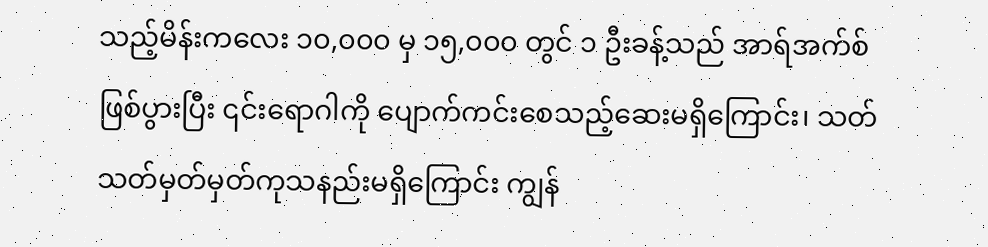သည့်မိန်းကလေး ၁၀,၀၀၀ မှ ၁၅,၀၀၀ တွင် ၁ ဦးခန့်သည် အာရ်အက်စ်ဖြစ်ပွားပြီး ၎င်းရောဂါကို ပျောက်ကင်းစေသည့်ဆေးမရှိကြောင်း၊ သတ်သတ်မှတ်မှတ်ကုသနည်းမရှိကြောင်း ကျွန်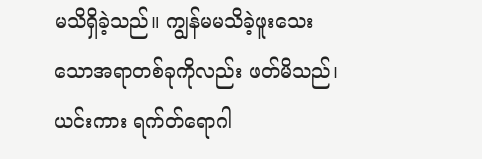မသိရှိခဲ့သည်။ ကျွန်မမသိခဲ့ဖူးသေးသောအရာတစ်ခုကိုလည်း ဖတ်မိသည်၊ ယင်းကား ရက်တ်ရောဂါ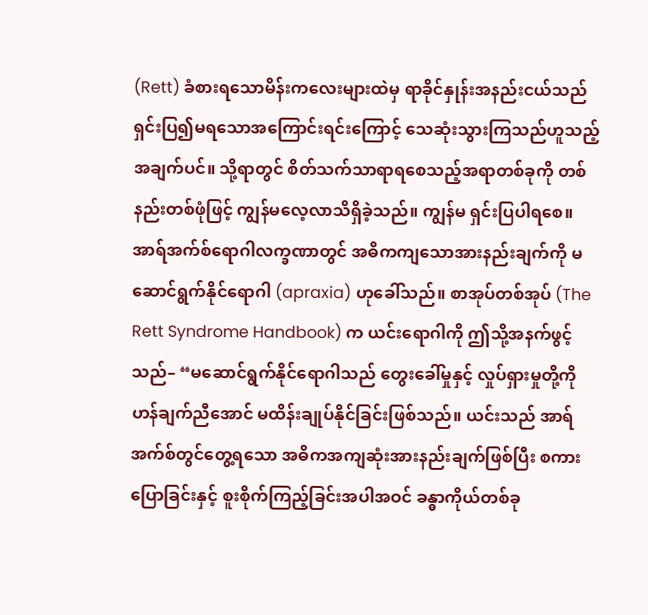(Rett) ခံစားရသောမိန်းကလေးများထဲမှ ရာခိုင်နှုန်းအနည်းငယ်သည် ရှင်းပြ၍မရသောအကြောင်းရင်းကြောင့် သေဆုံးသွားကြသည်ဟူသည့်အချက်ပင်။ သို့ရာတွင် စိတ်သက်သာရာရစေသည့်အရာတစ်ခုကို တစ်နည်းတစ်ဖုံဖြင့် ကျွန်မလေ့လာသိရှိခဲ့သည်။ ကျွန်မ ရှင်းပြပါရစေ။ အာရ်အက်စ်ရောဂါလက္ခဏာတွင် အဓိကကျသောအားနည်းချက်ကို မဆောင်ရွက်နိုင်ရောဂါ (apraxia) ဟုခေါ်သည်။ စာအုပ်တစ်အုပ် (The Rett Syndrome Handbook) က ယင်းရောဂါကို ဤသို့အနက်ဖွင့်သည်– “မဆောင်ရွက်နိုင်ရောဂါသည် တွေးခေါ်မှုနှင့် လှုပ်ရှားမှုတို့ကို ဟန်ချက်ညီအောင် မထိန်းချုပ်နိုင်ခြင်းဖြစ်သည်။ ယင်းသည် အာရ်အက်စ်တွင်တွေ့ရသော အဓိကအကျဆုံးအားနည်းချက်ဖြစ်ပြီး စကားပြောခြင်းနှင့် စူးစိုက်ကြည့်ခြင်းအပါအဝင် ခန္ဓာကိုယ်တစ်ခု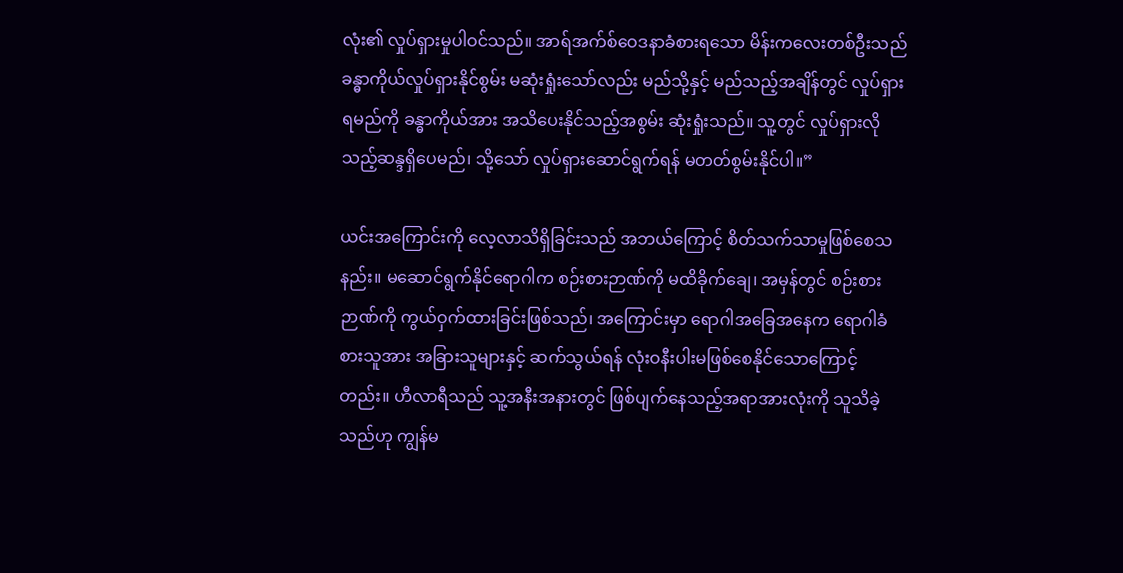လုံး၏ လှုပ်ရှားမှုပါဝင်သည်။ အာရ်အက်စ်ဝေဒနာခံစားရသော မိန်းကလေးတစ်ဦးသည် ခန္ဓာကိုယ်လှုပ်ရှားနိုင်စွမ်း မဆုံးရှုံးသော်လည်း မည်သို့နှင့် မည်သည့်အချိန်တွင် လှုပ်ရှားရမည်ကို ခန္ဓာကိုယ်အား အသိပေးနိုင်သည့်အစွမ်း ဆုံးရှုံးသည်။ သူ့တွင် လှုပ်ရှားလိုသည့်ဆန္ဒရှိပေမည်၊ သို့သော် လှုပ်ရှားဆောင်ရွက်ရန် မတတ်စွမ်းနိုင်ပါ။”

ယင်းအကြောင်းကို လေ့လာသိရှိခြင်းသည် အဘယ်ကြောင့် စိတ်သက်သာမှုဖြစ်စေသနည်း။ မဆောင်ရွက်နိုင်ရောဂါက စဉ်းစားဉာဏ်ကို မထိခိုက်ချေ၊ အမှန်တွင် စဉ်းစားဉာဏ်ကို ကွယ်ဝှက်ထားခြင်းဖြစ်သည်၊ အကြောင်းမှာ ရောဂါအခြေအနေက ရောဂါခံစားသူအား အခြားသူများနှင့် ဆက်သွယ်ရန် လုံးဝနီးပါးမဖြစ်စေနိုင်သောကြောင့်တည်း။ ဟီလာရီသည် သူ့အနီးအနားတွင် ဖြစ်ပျက်နေသည့်အရာအားလုံးကို သူသိခဲ့သည်ဟု ကျွန်မ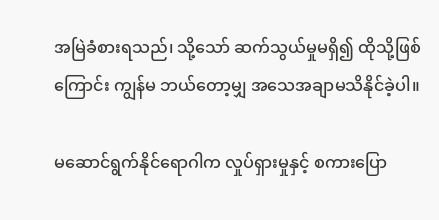အမြဲခံစားရသည်၊ သို့သော် ဆက်သွယ်မှုမရှိ၍ ထိုသို့ဖြစ်ကြောင်း ကျွန်မ ဘယ်တော့မျှ အသေအချာမသိနိုင်ခဲ့ပါ။

မဆောင်ရွက်နိုင်ရောဂါက လှုပ်ရှားမှုနှင့် စကားပြော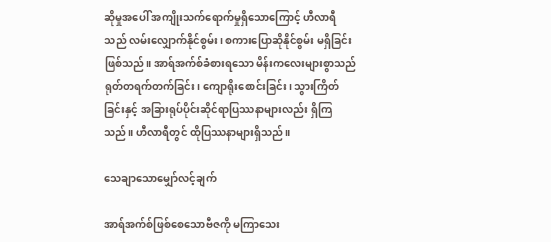ဆိုမှုအပေါ် အကျိုးသက်ရောက်မှုရှိသောကြောင့် ဟီလာရီသည် လမ်းလျှောက်နိုင်စွမ်း၊ စကားပြောဆိုနိုင်စွမ်း မရှိခြင်းဖြစ်သည်။ အာရ်အက်စ်ခံစားရသော မိန်းကလေးများစွာသည် ရုတ်တရက်တက်ခြင်း၊ ကျောရိုးစောင်းခြင်း၊ သွားကြိတ်ခြင်းနှင့် အခြားရုပ်ပိုင်းဆိုင်ရာပြဿနာများလည်း ရှိကြသည်။ ဟီလာရီတွင် ထိုပြဿနာများရှိသည်။

သေချာသောမျှော်လင့်ချက်

အာရ်အက်စ်ဖြစ်စေသောဗီဇကို မကြာသေး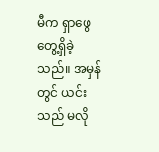မီက ရှာဖွေတွေ့ရှိခဲ့သည်။ အမှန်တွင် ယင်းသည် မလို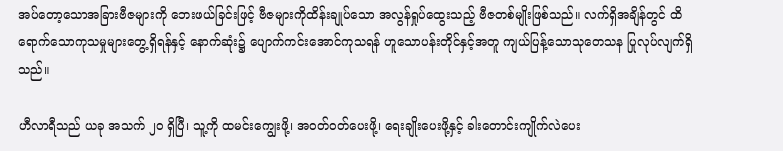အပ်တော့သောအခြားဗီဇများကို ဘေးဖယ်ခြင်းဖြင့် ဗီဇများကိုထိန်းချုပ်သော အလွန်ရှုပ်ထွေးသည့် ဗီဇတစ်မျိုးဖြစ်သည်။ လက်ရှိအချိန်တွင် ထိရောက်သောကုသမှုများတွေ့ရှိရန်နှင့် နောက်ဆုံး၌ ပျောက်ကင်းအောင်ကုသရန် ဟူသောပန်းတိုင်နှင့်အတူ ကျယ်ပြန့်သောသုတေသန ပြုလုပ်လျက်ရှိသည်။

ဟီလာရီသည် ယခု အသက် ၂၀ ရှိပြီ၊ သူ့ကို ထမင်းကျွေးဖို့၊ အဝတ်ဝတ်ပေးဖို့၊ ရေးချိုးပေးဖို့နှင့် ခါးတောင်းကျိုက်လဲပေး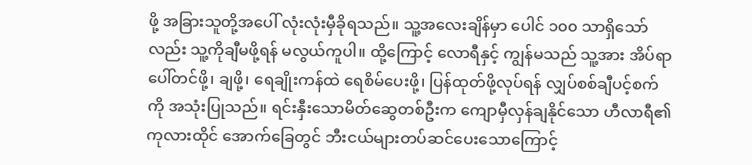ဖို့ အခြားသူတို့အပေါ် လုံးလုံးမှီခိုရသည်။ သူ့အလေးချိန်မှာ ပေါင် ၁၀၀ သာရှိသော်လည်း သူ့ကိုချီမဖို့ရန် မလွယ်ကူပါ။ ထို့ကြောင့် လောရီနှင့် ကျွန်မသည် သူ့အား အိပ်ရာပေါ်တင်ဖို့၊ ချဖို့၊ ရေချိုးကန်ထဲ ရေစိမ်ပေးဖို့၊ ပြန်ထုတ်ဖို့လုပ်ရန် လျှပ်စစ်ချီပင့်စက်ကို အသုံးပြုသည်။ ရင်းနှီးသောမိတ်ဆွေတစ်ဦးက ကျောမှီလှန်ချနိုင်သော ဟီလာရီ၏ကုလားထိုင် အောက်ခြေတွင် ဘီးငယ်များတပ်ဆင်ပေးသောကြောင့်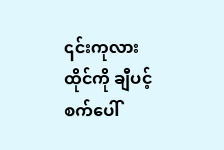၎င်းကုလားထိုင်ကို ချီပင့်စက်ပေါ်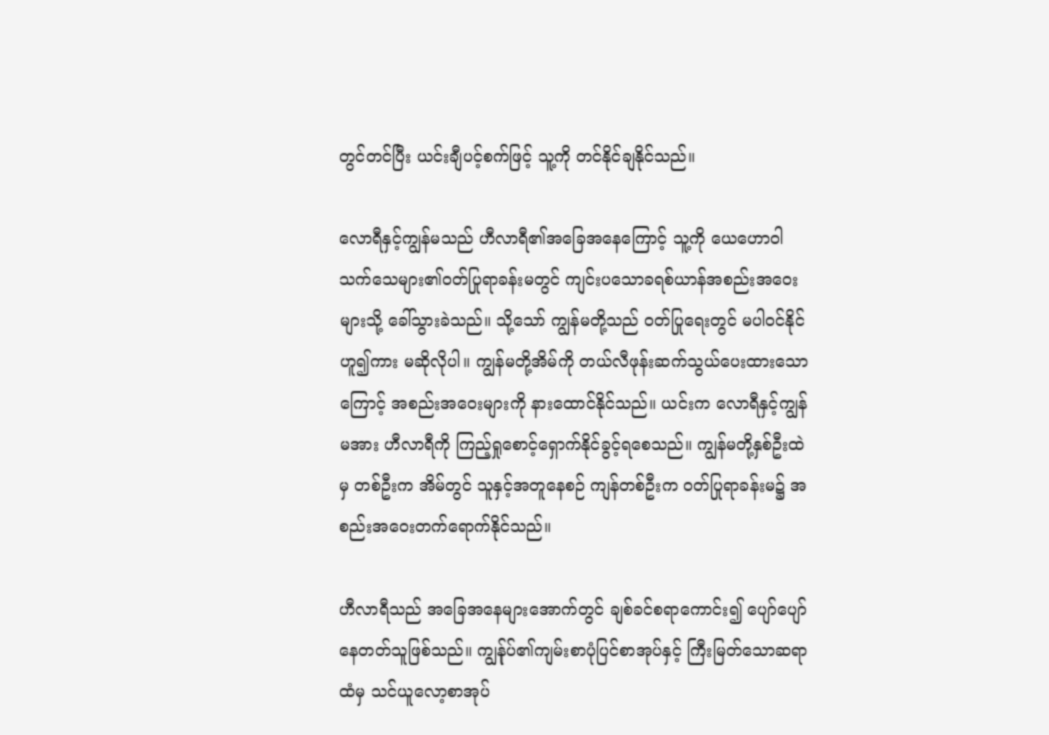တွင်တင်ပြီး ယင်းချီပင့်စက်ဖြင့် သူ့ကို တင်နိုင်ချနိုင်သည်။

လောရီနှင့်ကျွန်မသည် ဟီလာရီ၏အခြေအနေကြောင့် သူ့ကို ယေဟောဝါသက်သေများ၏ဝတ်ပြုရာခန်းမတွင် ကျင်းပသောခရစ်ယာန်အစည်းအဝေးများသို့ ခေါ်သွားခဲသည်။ သို့သော် ကျွန်မတို့သည် ဝတ်ပြုရေးတွင် မပါဝင်နိုင်ဟူ၍ကား မဆိုလိုပါ။ ကျွန်မတို့အိမ်ကို တယ်လီဖုန်းဆက်သွယ်ပေးထားသောကြောင့် အစည်းအဝေးများကို နားထောင်နိုင်သည်။ ယင်းက လောရီနှင့်ကျွန်မအား ဟီလာရီကို ကြည့်ရှုစောင့်ရှောက်နိုင်ခွင့်ရစေသည်။ ကျွန်မတို့နှစ်ဦးထဲမှ တစ်ဦးက အိမ်တွင် သူနှင့်အတူနေစဉ် ကျန်တစ်ဦးက ဝတ်ပြုရာခန်းမ၌ အစည်းအဝေးတက်ရောက်နိုင်သည်။

ဟီလာရီသည် အခြေအနေများအောက်တွင် ချစ်ခင်စရာကောင်း၍ ပျော်ပျော်နေတတ်သူဖြစ်သည်။ ကျွန်ုပ်၏ကျမ်းစာပုံပြင်စာအုပ်နှင့် ကြီးမြတ်သောဆရာထံမှ သင်ယူလော့စာအုပ်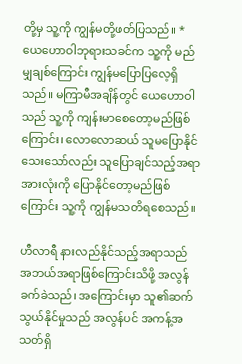တို့မှ သူ့ကို ကျွန်မတို့ဖတ်ပြသည်။ * ယေဟောဝါဘုရားသခင်က သူ့ကို မည်မျှချစ်ကြောင်း ကျွန်မပြောပြလေ့ရှိသည်။ မကြာမီအချိန်တွင် ယေဟောဝါသည် သူ့ကို ကျန်းမာစေတော့မည်ဖြစ်ကြောင်း၊ လောလောဆယ် သူမပြောနိုင်သေးသော်လည်း သူပြောချင်သည့်အရာအားလုံးကို ပြောနိုင်တော့မည်ဖြစ်ကြောင်း သူ့ကို ကျွန်မသတိရစေသည်။

ဟီလာရီ နားလည်နိုင်သည့်အရာသည် အဘယ်အရာဖြစ်ကြောင်းသိဖို့ အလွန်ခက်ခဲသည်၊ အကြောင်းမှာ သူ၏ဆက်သွယ်နိုင်မှုသည် အလွန်ပင် အကန့်အသတ်ရှိ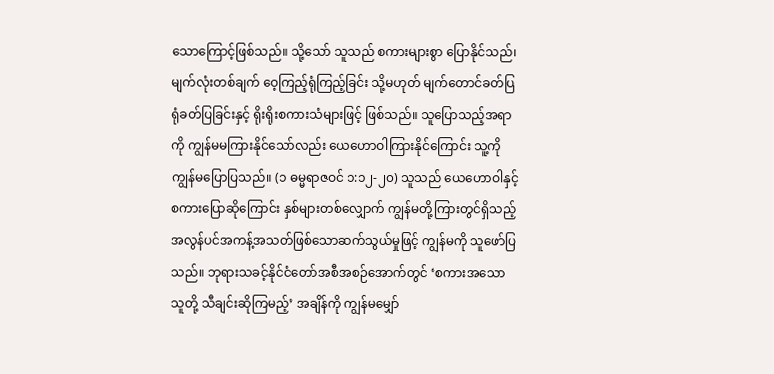သောကြောင့်ဖြစ်သည်။ သို့သော် သူသည် စကားများစွာ ပြောနိုင်သည်၊ မျက်လုံးတစ်ချက် ဝေ့ကြည့်ရုံကြည့်ခြင်း သို့မဟုတ် မျက်တောင်ခတ်ပြရုံခတ်ပြခြင်းနှင့် ရိုးရိုးစကားသံများဖြင့် ဖြစ်သည်။ သူပြောသည့်အရာကို ကျွန်မမကြားနိုင်သော်လည်း ယေဟောဝါကြားနိုင်ကြောင်း သူ့ကို ကျွန်မပြောပြသည်။ (၁ ဓမ္မရာဇဝင် ၁:၁၂-၂၀) သူသည် ယေဟောဝါနှင့် စကားပြောဆိုကြောင်း နှစ်များတစ်လျှောက် ကျွန်မတို့ကြားတွင်ရှိသည့် အလွန်ပင်အကန့်အသတ်ဖြစ်သောဆက်သွယ်မှုဖြင့် ကျွန်မကို သူဖော်ပြသည်။ ဘုရားသခင့်နိုင်ငံတော်အစီအစဉ်အောက်တွင် ‘စကားအသောသူတို့ သီချင်းဆိုကြမည့်’ အချိန်ကို ကျွန်မမျှော်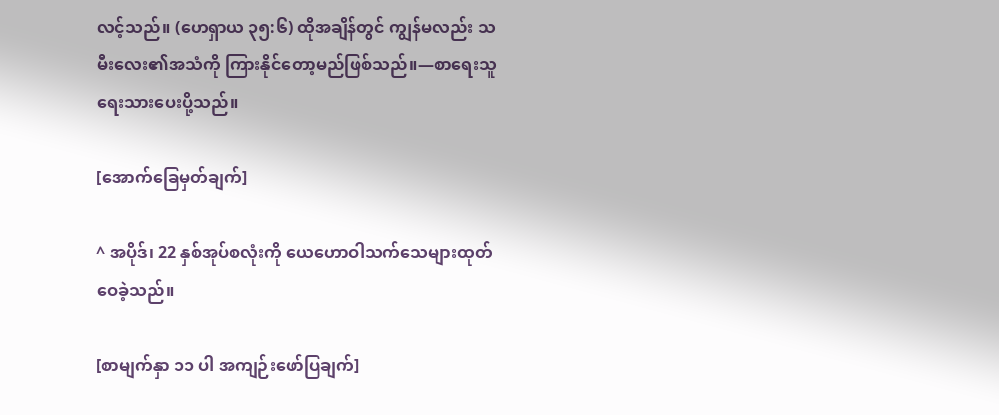လင့်သည်။ (ဟေရှာယ ၃၅:၆) ထိုအချိန်တွင် ကျွန်မလည်း သမီးလေး၏အသံကို ကြားနိုင်တော့မည်ဖြစ်သည်။—စာရေးသူ ရေးသားပေးပို့သည်။

[အောက်ခြေမှတ်ချက်]

^ အပိုဒ်၊ 22 နှစ်အုပ်စလုံးကို ယေဟောဝါသက်သေများထုတ်ဝေခဲ့သည်။

[စာမျက်နှာ ၁၁ ပါ အကျဉ်းဖော်ပြချက်]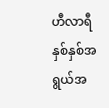ဟီလာရီနှစ်နှစ်အရွယ်အ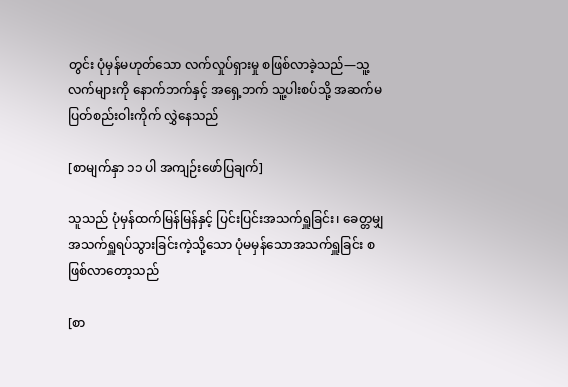တွင်း ပုံမှန်မဟုတ်သော လက်လှုပ်ရှားမှု စဖြစ်လာခဲ့သည်—သူ့လက်များကို နောက်ဘက်နှင့် အရှေ့ဘက် သူ့ပါးစပ်သို့ အဆက်မပြတ်စည်းဝါးကိုက် လွှဲနေသည်

[စာမျက်နှာ ၁၁ ပါ အကျဉ်းဖော်ပြချက်]

သူသည် ပုံမှန်ထက်မြန်မြန်နှင့် ပြင်းပြင်းအသက်ရှူခြင်း၊ ခေတ္တမျှအသက်ရှူရပ်သွားခြင်းကဲ့သို့သော ပုံမမှန်သောအသက်ရှူခြင်း စဖြစ်လာတော့သည်

[စာ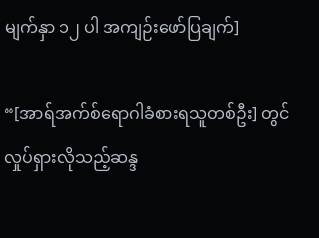မျက်နှာ ၁၂ ပါ အကျဉ်းဖော်ပြချက်]

“[အာရ်အက်စ်ရောဂါခံစားရသူတစ်ဦး] တွင် လှုပ်ရှားလိုသည့်ဆန္ဒ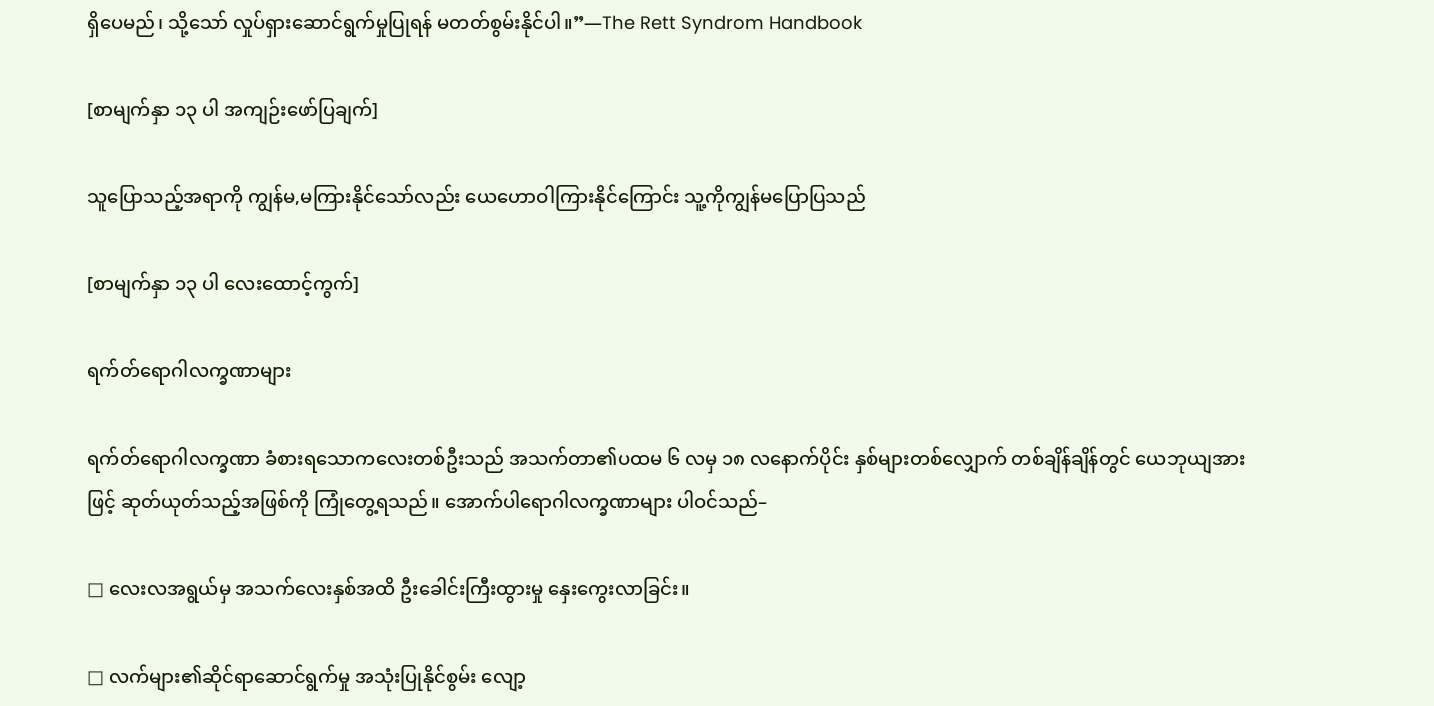ရှိပေမည်၊ သို့သော် လှုပ်ရှားဆောင်ရွက်မှုပြုရန် မတတ်စွမ်းနိုင်ပါ။”—The Rett Syndrom Handbook

[စာမျက်နှာ ၁၃ ပါ အကျဉ်းဖော်ပြချက်]

သူပြောသည့်အရာကို ကျွန်မ,မကြားနိုင်သော်လည်း ယေဟောဝါကြားနိုင်ကြောင်း သူ့ကိုကျွန်မပြောပြသည်

[စာမျက်နှာ ၁၃ ပါ လေးထောင့်ကွက်]

ရက်တ်ရောဂါလက္ခဏာများ

ရက်တ်ရောဂါလက္ခဏာ ခံစားရသောကလေးတစ်ဦးသည် အသက်တာ၏ပထမ ၆ လမှ ၁၈ လနောက်ပိုင်း နှစ်များတစ်လျှောက် တစ်ချိန်ချိန်တွင် ယေဘုယျအားဖြင့် ဆုတ်ယုတ်သည့်အဖြစ်ကို ကြုံတွေ့ရသည်။ အောက်ပါရောဂါလက္ခဏာများ ပါဝင်သည်–

□ လေးလအရွယ်မှ အသက်လေးနှစ်အထိ ဦးခေါင်းကြီးထွားမှု နှေးကွေးလာခြင်း။

□ လက်များ၏ဆိုင်ရာဆောင်ရွက်မှု အသုံးပြုနိုင်စွမ်း လျော့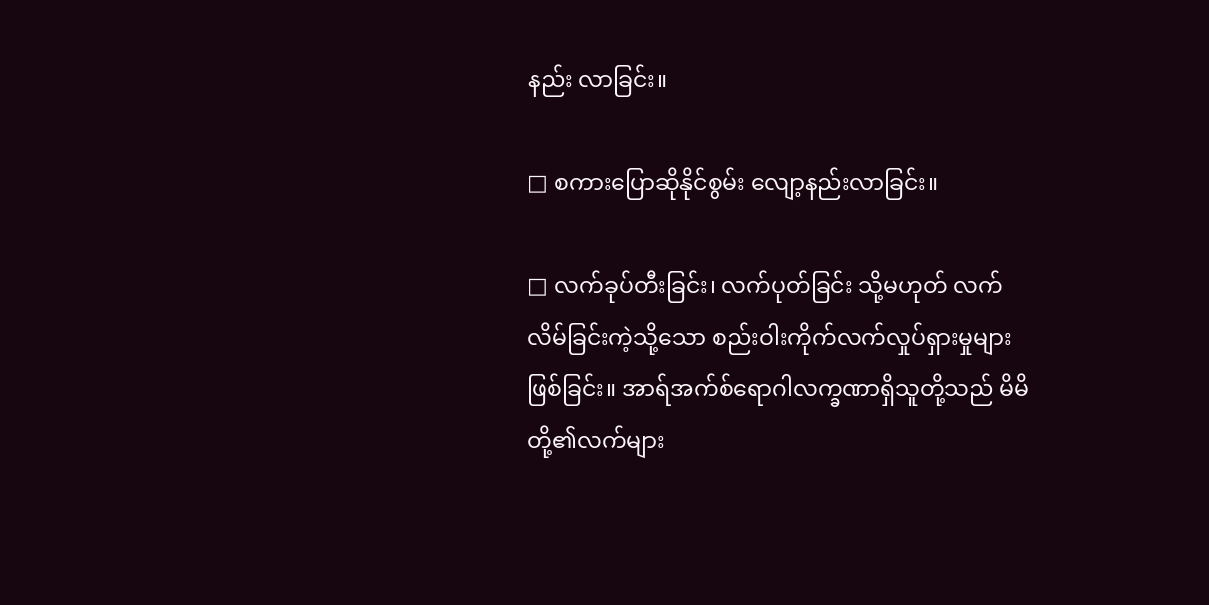နည်း လာခြင်း။

□ စကားပြောဆိုနိုင်စွမ်း လျော့နည်းလာခြင်း။

□ လက်ခုပ်တီးခြင်း၊ လက်ပုတ်ခြင်း သို့မဟုတ် လက်လိမ်ခြင်းကဲ့သို့သော စည်းဝါးကိုက်လက်လှုပ်ရှားမှုများဖြစ်ခြင်း။ အာရ်အက်စ်ရောဂါလက္ခဏာရှိသူတို့သည် မိမိတို့၏လက်များ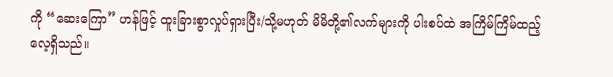ကို “ဆေးကြော” ဟန်ဖြင့် ထူးခြားစွာလှုပ်ရှားပြီး/သို့မဟုတ် မိမိတို့၏လက်များကို ပါးစပ်ထဲ အကြိမ်ကြိမ်ထည့်လေ့ရှိသည်။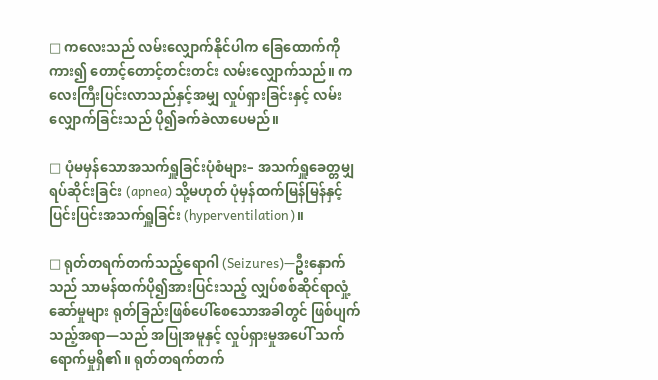□ ကလေးသည် လမ်းလျှောက်နိုင်ပါက ခြေထောက်ကို ကား၍ တောင့်တောင့်တင်းတင်း လမ်းလျှောက်သည်။ ကလေးကြီးပြင်းလာသည်နှင့်အမျှ လှုပ်ရှားခြင်းနှင့် လမ်းလျှောက်ခြင်းသည် ပို၍ခက်ခဲလာပေမည်။

□ ပုံမမှန်သောအသက်ရှူခြင်းပုံစံများ– အသက်ရှူခေတ္တမျှရပ်ဆိုင်းခြင်း (apnea) သို့မဟုတ် ပုံမှန်ထက်မြန်မြန်နှင့် ပြင်းပြင်းအသက်ရှူခြင်း (hyperventilation)။

□ ရုတ်တရက်တက်သည့်ရောဂါ (Seizures)—ဦးနှောက်သည် သာမန်ထက်ပို၍အားပြင်းသည့် လျှပ်စစ်ဆိုင်ရာလှုံ့ဆော်မှုများ ရုတ်ခြည်းဖြစ်ပေါ်စေသောအခါတွင် ဖြစ်ပျက်သည့်အရာ—သည် အပြုအမူနှင့် လှုပ်ရှားမှုအပေါ် သက်ရောက်မှုရှိ၏။ ရုတ်တရက်တက်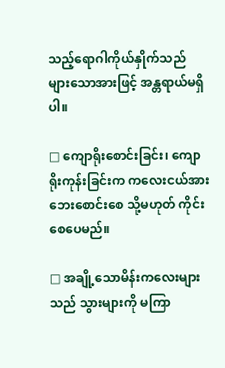သည့်ရောဂါကိုယ်နှိုက်သည် များသောအားဖြင့် အန္တရာယ်မရှိပါ။

□ ကျောရိုးစောင်းခြင်း၊ ကျောရိုးကုန်းခြင်းက ကလေးငယ်အား ဘေးစောင်းစေ သို့မဟုတ် ကိုင်းစေပေမည်။

□ အချို့သောမိန်းကလေးများသည် သွားများကို မကြာ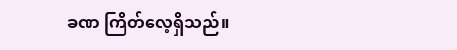ခဏ ကြိတ်လေ့ရှိသည်။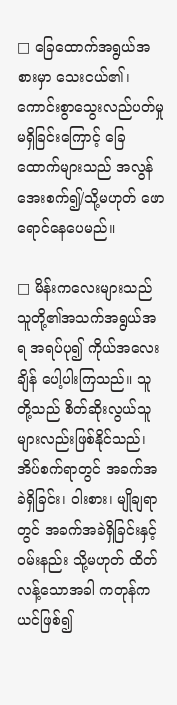□ ခြေထောက်အရွယ်အစားမှာ သေးငယ်၏၊ ကောင်းစွာသွေးလည်ပတ်မှုမရှိခြင်းကြောင့် ခြေထောက်များသည် အလွန် အေးစက်၍/သို့မဟုတ် ဖောရောင်နေပေမည်။

□ မိန်းကလေးများသည် သူတို့၏အသက်အရွယ်အရ အရပ်ပု၍ ကိုယ်အလေးချိန် ပေါ့ပါးကြသည်။ သူတို့သည် စိတ်ဆိုးလွယ်သူများလည်းဖြစ်နိုင်သည်၊ အိပ်စက်ရာတွင် အခက်အခဲရှိခြင်း၊ ဝါးစား၊ မျိုချရာတွင် အခက်အခဲရှိခြင်းနှင့် ဝမ်းနည်း သို့မဟုတ် ထိတ်လန့်သောအခါ ကတုန်ကယင်ဖြစ်၍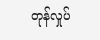တုန်လှုပ်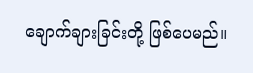ချောက်ချားခြင်းတို့ ဖြစ်ပေမည်။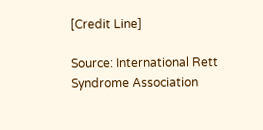[Credit Line]

Source: International Rett Syndrome Association